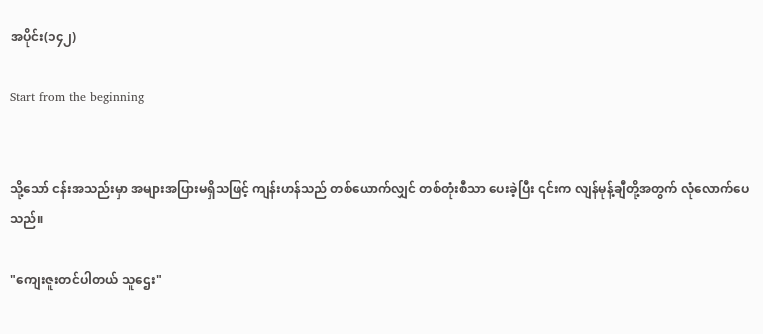အပိုင်း(၁၄၂)

Start from the beginning


သို့သော် ငန်းအသည်းမှာ အများအပြားမရှိသဖြင့် ကျန်းဟန်သည် တစ်ယောက်လျှင် တစ်တုံးစီသာ ပေးခဲ့ပြီး ၎င်းက လျန်မုန့်ချီတို့အတွက် လုံလောက်ပေသည်။

"ကျေးဇူးတင်ပါတယ် သူဌေး"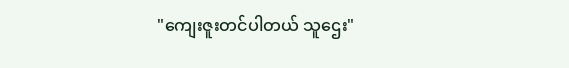"ကျေးဇူးတင်ပါတယ် သူဌေး"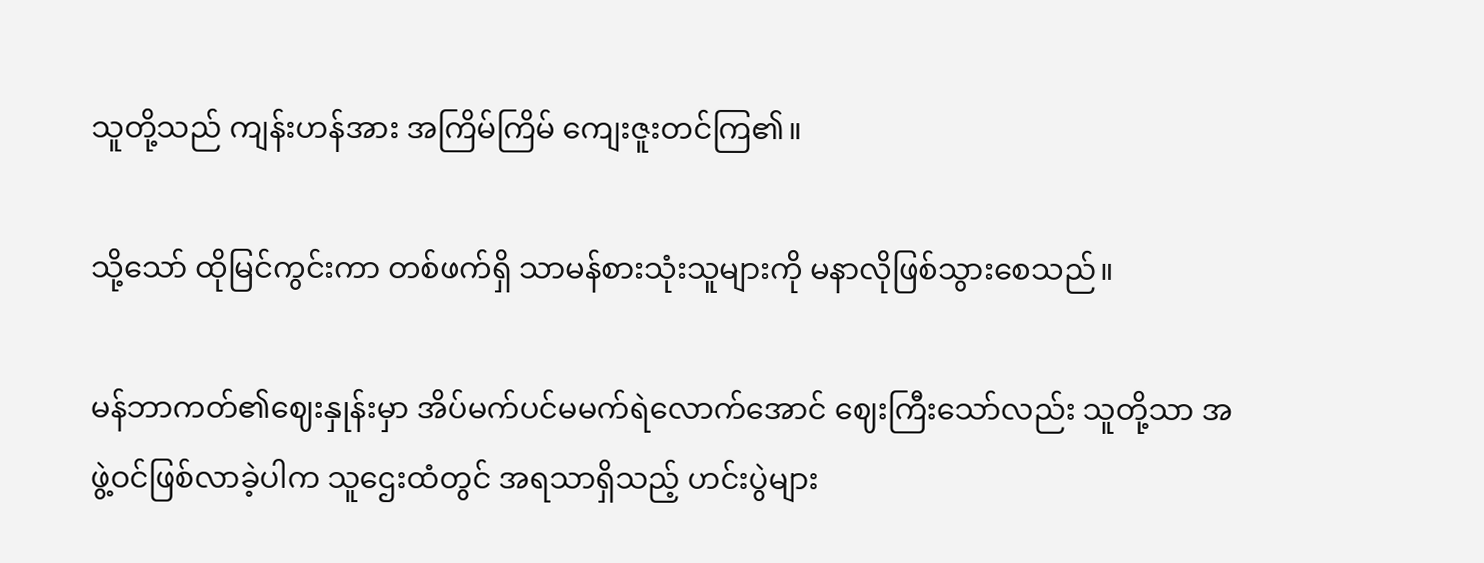သူတို့သည် ကျန်းဟန်အား အကြိမ်ကြိမ် ကျေးဇူးတင်ကြ၏။

သို့သော် ထိုမြင်ကွင်းကာ တစ်ဖက်ရှိ သာမန်စားသုံးသူများကို မနာလိုဖြစ်သွားစေသည်။

မန်ဘာကတ်၏ဈေးနှုန်းမှာ အိပ်မက်ပင်မမက်ရဲလောက်အောင် ဈေးကြီးသော်လည်း သူတို့သာ အဖွဲ့ဝင်ဖြစ်လာခဲ့ပါက သူဌေးထံတွင် အရသာရှိသည့် ဟင်းပွဲများ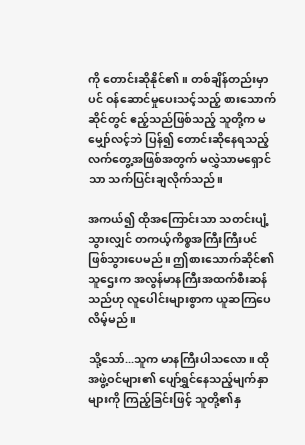ကို တောင်းဆိုနိုင်၏။ တစ်ချိန်တည်းမှာပင် ဝန်ဆောင်မှုပေးသင့်သည့် စားသောက်ဆိုင်တွင် ဧည့်သည်ဖြစ်သည့် သူတို့က မမျှော်လင့်ဘဲ ပြန်၍ တောင်းဆိုနေရသည့် လက်တွေ့အဖြစ်အတွက် မလွှဲသာမရှောင်သာ သက်ပြင်းချလိုက်သည်။

အကယ်၍ ထိုအကြောင်းသာ သတင်းပျံ့သွားလျှင် တကယ့်ကိစ္စအကြီးကြီးပင်ဖြစ်သွားပေမည်။ ဤစားသောက်ဆိုင်၏သူဌေးက အလွန်မာနကြီးအထက်စီးဆန်သည်ဟု လူပေါင်းများစွာက ယူဆကြပေလိမ့်မည်။

သို့သော်...သူက မာနကြီးပါသလော။ ထိုအဖွဲ့ဝင်များ၏ ပျော်ရွှင်နေသည့်မျက်နှာများကို ကြည့်ခြင်းဖြင့် သူတို့၏နှ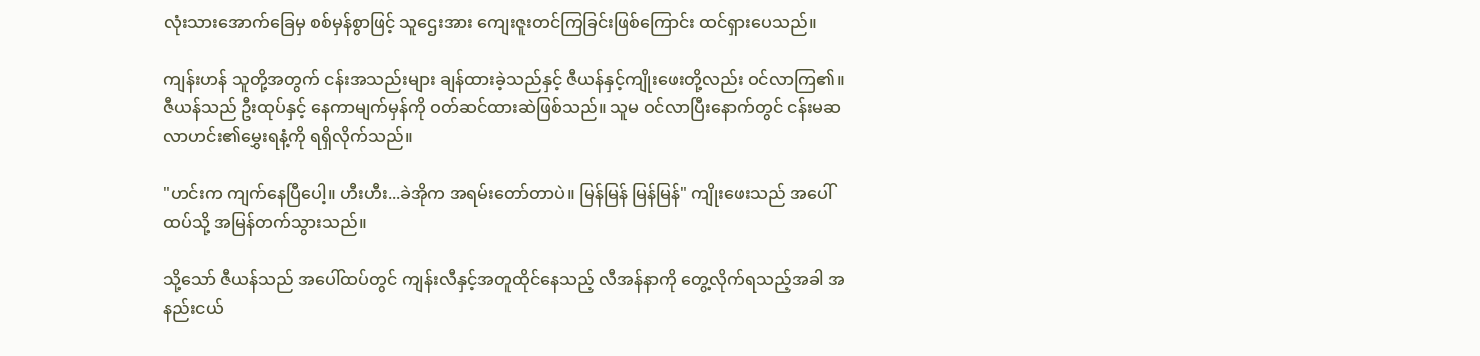လုံးသားအောက်ခြေမှ စစ်မှန်စွာဖြင့် သူဌေးအား ကျေးဇူးတင်ကြခြင်းဖြစ်ကြောင်း ထင်ရှားပေသည်။

ကျန်းဟန် သူတို့အတွက် ငန်းအသည်းများ ချန်ထားခဲ့သည်နှင့် ဇီယန်နှင့်ကျိုးဖေးတို့လည်း ဝင်လာကြ၏။ ဇီယန်သည် ဦးထုပ်နှင့် နေကာမျက်မှန်ကို ဝတ်ဆင်ထားဆဲဖြစ်သည်။ သူမ ဝင်လာပြီးနောက်တွင် ငန်းမဆလာဟင်း၏မွှေးရနံ့ကို ရရှိလိုက်သည်။

"ဟင်းက ကျက်နေပြီပေါ့။ ဟီးဟီး...ခဲအိုက အရမ်းတော်တာပဲ။ မြန်မြန် မြန်မြန်" ကျိုးဖေးသည် အပေါ်ထပ်သို့ အမြန်တက်သွားသည်။

သို့သော် ဇီယန်သည် အပေါ်ထပ်တွင် ကျန်းလီနှင့်အတူထိုင်နေသည့် လီအန်နာကို တွေ့လိုက်ရသည့်အခါ အနည်းငယ်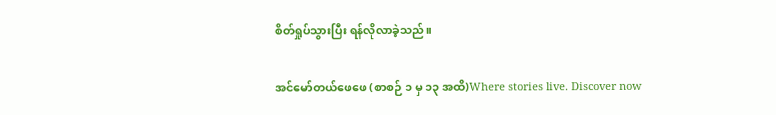စိတ်ရှုပ်သွားပြီး ရန်လိုလာခဲ့သည်။

အင်မော်တယ်ဖေဖေ (စာစဉ် ၁ မှ ၁၃ အထိ)Where stories live. Discover now